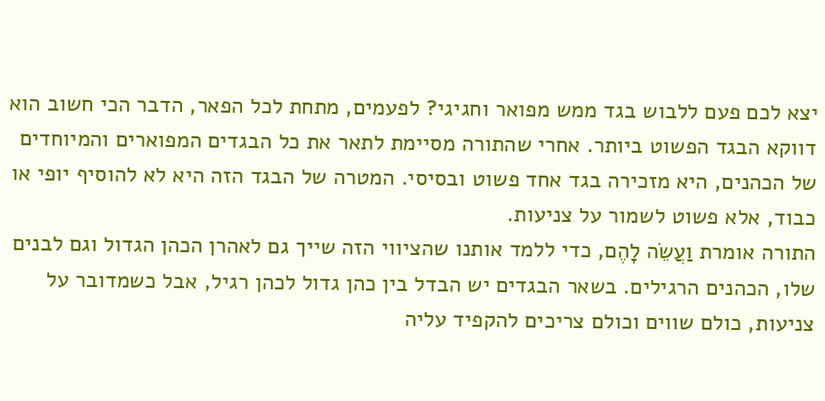יצא לכם פעם ללבוש בגד ממש מפואר וחגיגי? לפעמים, מתחת לכל הפאר, הדבר הכי חשוב הוא דווקא הבגד הפשוט ביותר. אחרי שהתורה מסיימת לתאר את כל הבגדים המפוארים והמיוחדים של הכהנים, היא מזכירה בגד אחד פשוט ובסיסי. המטרה של הבגד הזה היא לא להוסיף יופי או כבוד, אלא פשוט לשמור על צניעות.
התורה אומרת וַעֲשֵׂה לָהֶם, כדי ללמד אותנו שהציווי הזה שייך גם לאהרן הכהן הגדול וגם לבנים שלו, הכהנים הרגילים. בשאר הבגדים יש הבדל בין כהן גדול לכהן רגיל, אבל כשמדובר על צניעות, כולם שווים וכולם צריכים להקפיד עליה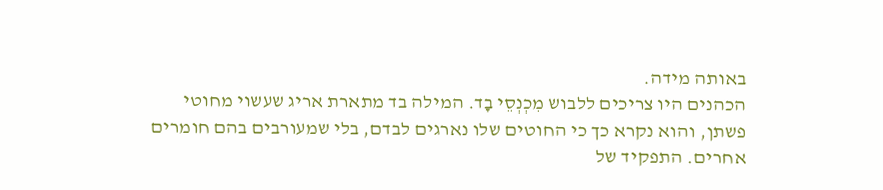באותה מידה.
הכהנים היו צריכים ללבוש מִכְנְסֵי בָד. המילה בד מתארת אריג שעשוי מחוטי פשתן, והוא נקרא כך כי החוטים שלו נארגים לבדם, בלי שמעורבים בהם חומרים אחרים. התפקיד של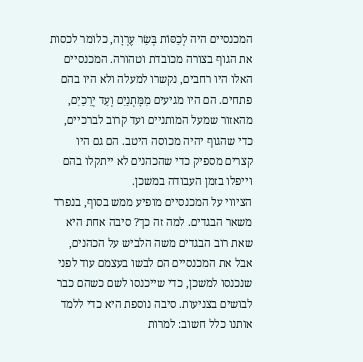המכנסיים היה לְכַסּוֹת בְּשַׂר עֶרְוָה, כלומר לכסות את הגוף בצורה מכובדת וטהורה. המכנסיים האלו היו רחבים, נקשרו למעלה ולא היו בהם פתחים. הם היו מגיעים מִמָּתְנַיִם וְעַד יְרֵכַיִם, מהאזור שמעל המותניים ועד קרוב לברכיים, כדי שהגוף יהיה מכוסה היטב. הם גם היו קצרים מספיק כדי שהכהנים לא ייתקלו בהם וייפלו בזמן העבודה במשכן.
הציווי על המכנסיים מופיע ממש בסוף, בנפרד משאר הבגדים. למה זה כך? סיבה אחת היא שאת רוב הבגדים משה הלביש על הכהנים, אבל את המכנסיים הם לבשו בעצמם עוד לפני שנכנסו למשכן, כדי שייכנסו לשם כשהם כבר לבושים בצניעות. סיבה נוספת היא כדי ללמד אותנו כלל חשוב: למרות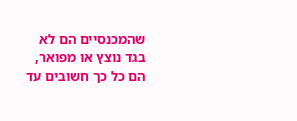שהמכנסיים הם לא בגד נוצץ או מפואר, הם כל כך חשובים עד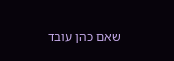שאם כהן עובד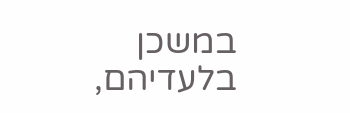במשכן בלעדיהם,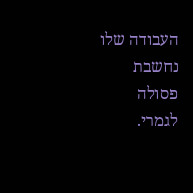העבודה שלו נחשבת פסולה לגמרי.